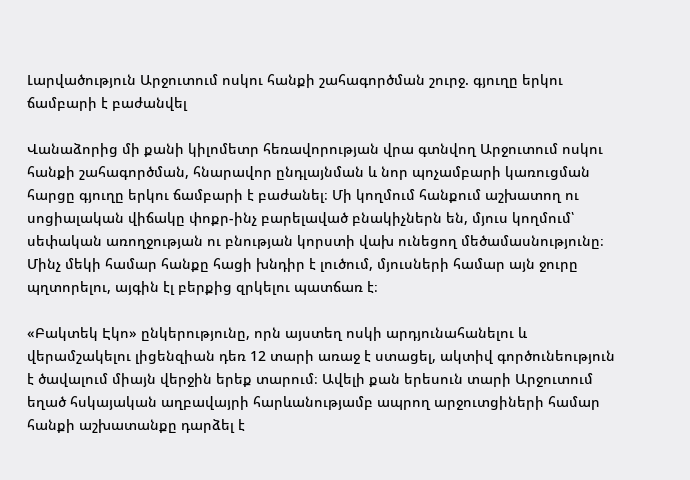Լարվածություն Արջուտում ոսկու հանքի շահագործման շուրջ. գյուղը երկու ճամբարի է բաժանվել

Վանաձորից մի քանի կիլոմետր հեռավորության վրա գտնվող Արջուտում ոսկու հանքի շահագործման, հնարավոր ընդլայնման և նոր պոչամբարի կառուցման հարցը գյուղը երկու ճամբարի է բաժանել։ Մի կողմում հանքում աշխատող ու սոցիալական վիճակը փոքր-ինչ բարելաված բնակիչներն են, մյուս կողմում՝ սեփական առողջության ու բնության կորստի վախ ունեցող մեծամասնությունը։ Մինչ մեկի համար հանքը հացի խնդիր է լուծում, մյուսների համար այն ջուրը պղտորելու, այգին էլ բերքից զրկելու պատճառ է։

«Բակտեկ Էկո» ընկերությունը, որն այստեղ ոսկի արդյունահանելու և վերամշակելու լիցենզիան դեռ 12 տարի առաջ է ստացել, ակտիվ գործունեություն է ծավալում միայն վերջին երեք տարում։ Ավելի քան երեսուն տարի Արջուտում եղած հսկայական աղբավայրի հարևանությամբ ապրող արջուտցիների համար հանքի աշխատանքը դարձել է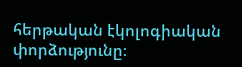հերթական էկոլոգիական փորձությունը։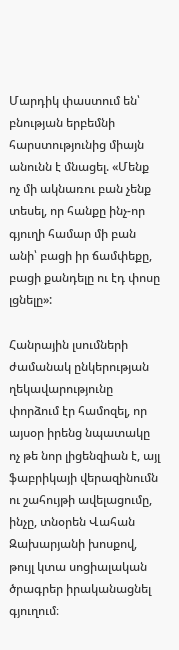Մարդիկ փաստում են՝ բնության երբեմնի հարստությունից միայն անունն է մնացել. «Մենք ոչ մի ակնառու բան չենք տեսել, որ հանքը ինչ-որ գյուղի համար մի բան անի՝ բացի իր ճամփեքը, բացի քանդելը ու էդ փոսը լցնելը»:

Հանրային լսումների ժամանակ ընկերության ղեկավարությունը փորձում էր համոզել, որ այսօր իրենց նպատակը ոչ թե նոր լիցենզիան է, այլ ֆաբրիկայի վերազինումն ու շահույթի ավելացումը, ինչը, տնօրեն Վահան Զախարյանի խոսքով, թույլ կտա սոցիալական ծրագրեր իրականացնել գյուղում։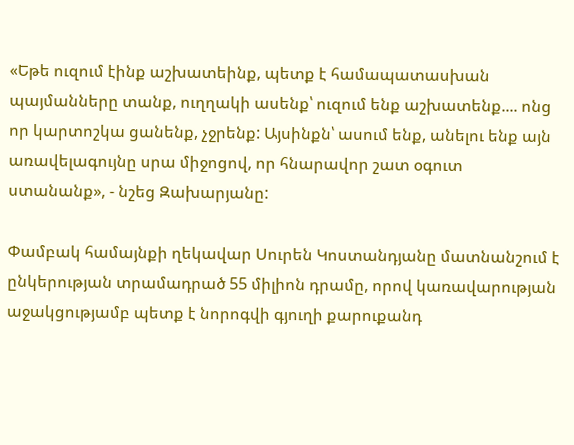«Եթե ուզում էինք աշխատեինք, պետք է համապատասխան պայմանները տանք, ուղղակի ասենք՝ ուզում ենք աշխատենք.... ոնց որ կարտոշկա ցանենք, չջրենք: Այսինքն՝ ասում ենք, անելու ենք այն առավելագույնը սրա միջոցով, որ հնարավոր շատ օգուտ ստանանք», - նշեց Զախարյանը:

Փամբակ համայնքի ղեկավար Սուրեն Կոստանդյանը մատնանշում է ընկերության տրամադրած 55 միլիոն դրամը, որով կառավարության աջակցությամբ պետք է նորոգվի գյուղի քարուքանդ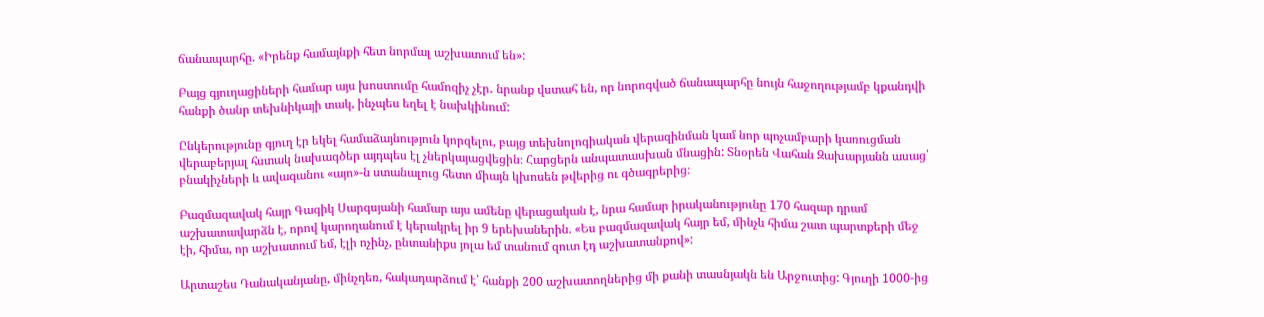ճանապարհը. «Իրենք համայնքի հետ նորմալ աշխատում են»:

Բայց գյուղացիների համար այս խոստումը համոզիչ չէր․ նրանք վստահ են, որ նորոգված ճանապարհը նույն հաջողությամբ կքանդվի հանքի ծանր տեխնիկայի տակ, ինչպես եղել է նախկինում:

Ընկերությունը գյուղ էր եկել համաձայնություն կորզելու, բայց տեխնոլոգիական վերազինման կամ նոր պոչամբարի կառուցման վերաբերյալ հստակ նախագծեր այդպես էլ չներկայացվեցին։ Հարցերն անպատասխան մնացին: Տնօրեն Վահան Զախարյանն ասաց՝ բնակիչների և ավագանու «այո»-ն ստանալուց հետո միայն կխոսեն թվերից ու գծագրերից։

Բազմազավակ հայր Գագիկ Սարգսյանի համար այս ամենը վերացական է, նրա համար իրականությունը 170 հազար դրամ աշխատավարձն է, որով կարողանում է կերակրել իր 9 երեխաներին. «Ես բազմազավակ հայր եմ, մինչև հիմա շատ պարտքերի մեջ էի, հիմա, որ աշխատում եմ, էլի ոչինչ, ընտանիքս յոլա եմ տանում զուտ էդ աշխատանքով»:

Արտաշես Դանականյանը, մինչդեռ, հակադարձում է՝ հանքի 200 աշխատողներից մի քանի տասնյակն են Արջուտից: Գյուղի 1000-ից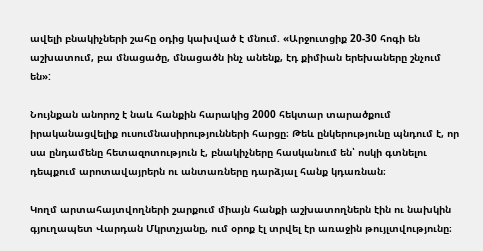ավելի բնակիչների շահը օդից կախված է մնում. «Արջուտցիք 20-30 հոգի են աշխատում, բա մնացածը, մնացածն ինչ անենք, էդ քիմիան երեխաները շնչում են»:

Նույնքան անորոշ է նաև հանքին հարակից 2000 հեկտար տարածքում իրականացվելիք ուսումնասիրությունների հարցը։ Թեև ընկերությունը պնդում է, որ սա ընդամենը հետազոտություն է, բնակիչները հասկանում են՝ ոսկի գտնելու դեպքում արոտավայրերն ու անտառները դարձյալ հանք կդառնան։

Կողմ արտահայտվողների շարքում միայն հանքի աշխատողներն էին ու նախկին գյուղապետ Վարդան Մկրտչյանը, ում օրոք էլ տրվել էր առաջին թույլտվությունը։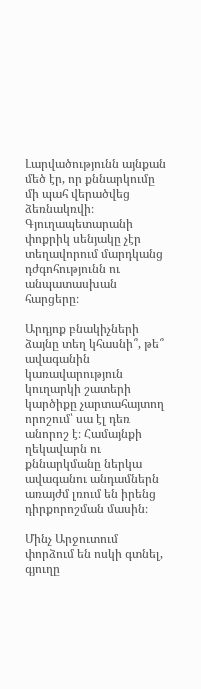Լարվածությունն այնքան մեծ էր, որ քննարկումը մի պահ վերածվեց ձեռնակռվի։ Գյուղապետարանի փոքրիկ սենյակը չէր տեղավորում մարդկանց դժգոհությունն ու անպատասխան հարցերը։

Արդյոք բնակիչների ձայնը տեղ կհասնի՞, թե՞ ավագանին կառավարություն կուղարկի շատերի կարծիքը չարտահայտող որոշում՝ սա էլ դեռ անորոշ է։ Համայնքի ղեկավարն ու քննարկմանը ներկա ավագանու անդամներն առայժմ լռում են իրենց դիրքորոշման մասին։

Մինչ Արջուտում փորձում են ոսկի գտնել, գյուղը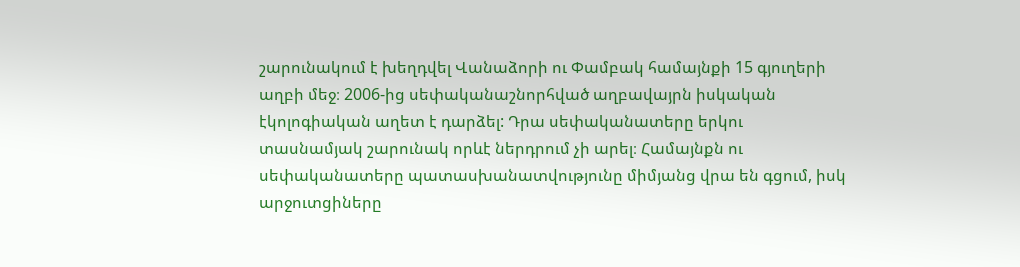շարունակում է խեղդվել Վանաձորի ու Փամբակ համայնքի 15 գյուղերի աղբի մեջ։ 2006-ից սեփականաշնորհված աղբավայրն իսկական էկոլոգիական աղետ է դարձել: Դրա սեփականատերը երկու տասնամյակ շարունակ որևէ ներդրում չի արել։ Համայնքն ու սեփականատերը պատասխանատվությունը միմյանց վրա են գցում, իսկ արջուտցիները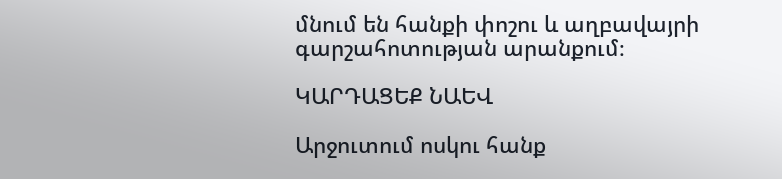մնում են հանքի փոշու և աղբավայրի գարշահոտության արանքում։

ԿԱՐԴԱՑԵՔ ՆԱԵՎ

Արջուտում ոսկու հանք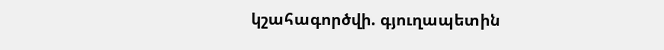կշահագործվի. գյուղապետին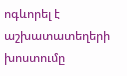ոգևորել է աշխատատեղերի խոստումը